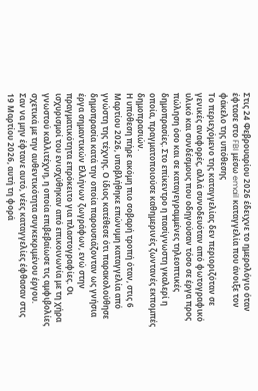Στις 24 Φεβρουαρίου 2026 έδειχνε το ημερολόγιο όταν έφτασε στο FBI μέσω email καταγγελία που άνοιξε τον φάκελο της υπόθεσης
Το περιεχόμενο της καταγγελίας δεν περιοριζόταν σε γενικές αναφορές, αλλά συνοδευόταν από φωτογραφικό υλικό και συνδέσμους που οδηγούσαν τόσο σε έργα προς πώληση όσο και σε καταγεγραμμένες τηλεοπτικές δημοπρασίες. Στο επίκεντρο η πασίγνωστη γκαλερί η οποία, πραγματοποιούσε καθημερινές ζωντανές εκπομπές δημοπρασιών.
Η υπόθεση πήρε ακόμη πιο σοβαρή τροπή όταν, στις 6 Μαρτίου 2026, υποβλήθηκε επώνυμη καταγγελία από γνώστη της τέχνης. Ο ίδιος κατέθεσε ότι παρακολούθησε δημοπρασία κατά την οποία παρουσιάζονταν ως γνήσια έργα σημαντικών Ελλήνων ζωγράφων, ενώ στην πραγματικότητα επρόκειτο για πλαστογραφίες. Οι ισχυρισμοί του ενισχύθηκαν από επικοινωνία με τη χήρα γνωστού καλλιτέχνη, η οποία επιβεβαίωσε τις αμφιβολίες σχετικά με την αυθεντικότητα συγκεκριμένου έργου.
Σαν να μην έφτανε αυτό, νέες καταγγελίες έφθασαν στις 19 Μαρτίου 2026, αυτή τη φορά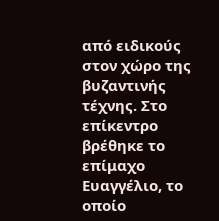από ειδικούς στον χώρο της βυζαντινής τέχνης. Στο επίκεντρο βρέθηκε το επίμαχο Ευαγγέλιο, το οποίο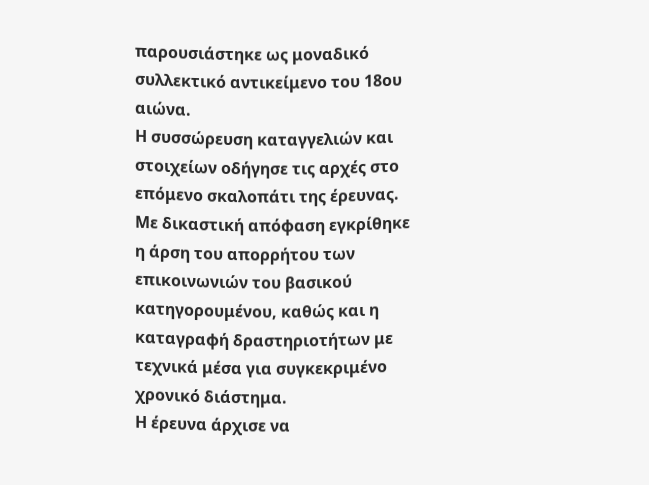παρουσιάστηκε ως μοναδικό συλλεκτικό αντικείμενο του 18ου αιώνα.
Η συσσώρευση καταγγελιών και στοιχείων οδήγησε τις αρχές στο επόμενο σκαλοπάτι της έρευνας.
Με δικαστική απόφαση εγκρίθηκε η άρση του απορρήτου των επικοινωνιών του βασικού κατηγορουμένου, καθώς και η καταγραφή δραστηριοτήτων με τεχνικά μέσα για συγκεκριμένο χρονικό διάστημα.
Η έρευνα άρχισε να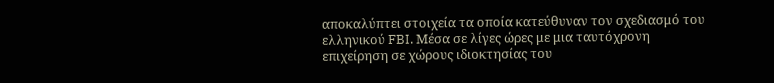αποκαλύπτει στοιχεία τα οποία κατεύθυναν τον σχεδιασμό του ελληνικού FBI. Μέσα σε λίγες ώρες με μια ταυτόχρονη επιχείρηση σε χώρους ιδιοκτησίας του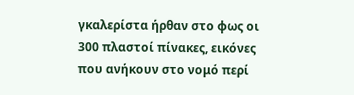γκαλερίστα ήρθαν στο φως οι 300 πλαστοί πίνακες, εικόνες που ανήκουν στο νομό περί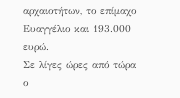αρχαιοτήτων, το επίμαχο Ευαγγέλιο και 193.000 ευρώ.
Σε λίγες ώρες από τώρα ο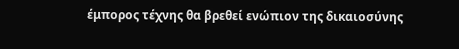έμπορος τέχνης θα βρεθεί ενώπιον της δικαιοσύνης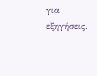για εξηγήσεις.